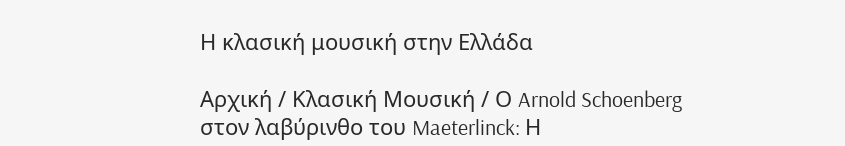Η κλασική μουσική στην Ελλάδα

Αρχική / Κλασική Μουσική / Ο Arnold Schoenberg στον λαβύρινθο του Maeterlinck: Η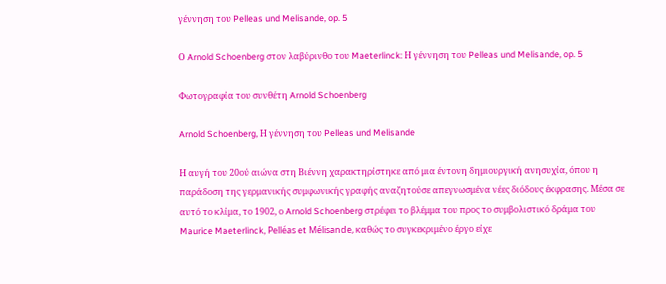γέννηση του Pelleas und Melisande, op. 5

Ο Arnold Schoenberg στον λαβύρινθο του Maeterlinck: Η γέννηση του Pelleas und Melisande, op. 5

Φωτογραφία του συνθέτη Arnold Schoenberg

Arnold Schoenberg, Η γέννηση του Pelleas und Melisande

Η αυγή του 20ού αιώνα στη Βιέννη χαρακτηρίστηκε από μια έντονη δημιουργική ανησυχία, όπου η παράδοση της γερμανικής συμφωνικής γραφής αναζητούσε απεγνωσμένα νέες διόδους έκφρασης. Μέσα σε αυτό το κλίμα, το 1902, ο Arnold Schoenberg στρέφει το βλέμμα του προς το συμβολιστικό δράμα του Maurice Maeterlinck, Pelléas et Mélisande, καθώς το συγκεκριμένο έργο είχε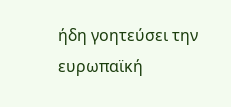ήδη γοητεύσει την ευρωπαϊκή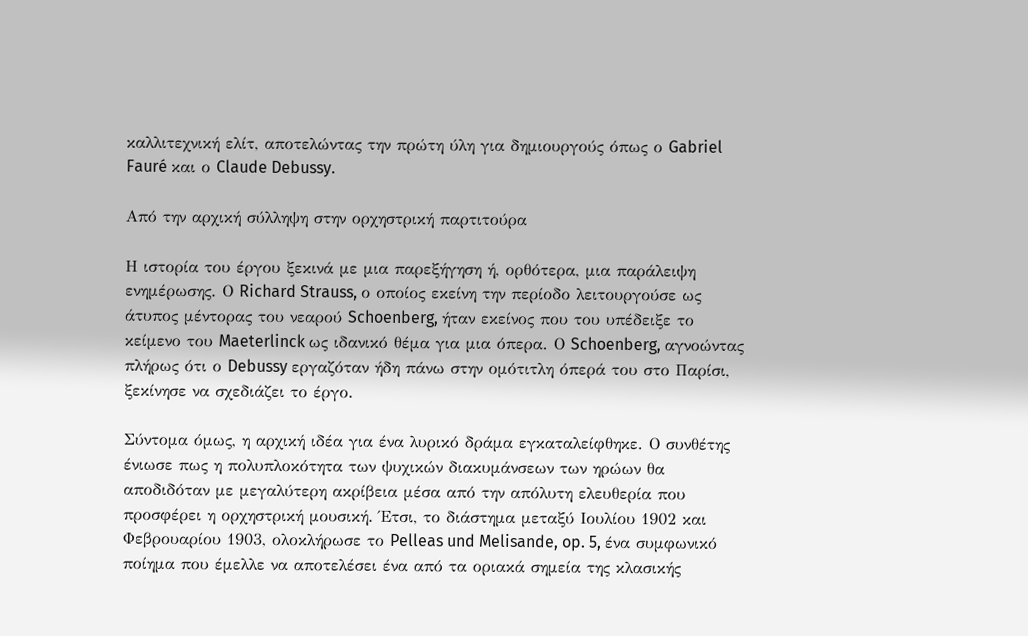καλλιτεχνική ελίτ, αποτελώντας την πρώτη ύλη για δημιουργούς όπως ο Gabriel Fauré και ο Claude Debussy.

Από την αρχική σύλληψη στην ορχηστρική παρτιτούρα

Η ιστορία του έργου ξεκινά με μια παρεξήγηση ή, ορθότερα, μια παράλειψη ενημέρωσης. Ο Richard Strauss, ο οποίος εκείνη την περίοδο λειτουργούσε ως άτυπος μέντορας του νεαρού Schoenberg, ήταν εκείνος που του υπέδειξε το κείμενο του Maeterlinck ως ιδανικό θέμα για μια όπερα. Ο Schoenberg, αγνοώντας πλήρως ότι ο Debussy εργαζόταν ήδη πάνω στην ομότιτλη όπερά του στο Παρίσι, ξεκίνησε να σχεδιάζει το έργο.

Σύντομα όμως, η αρχική ιδέα για ένα λυρικό δράμα εγκαταλείφθηκε. Ο συνθέτης ένιωσε πως η πολυπλοκότητα των ψυχικών διακυμάνσεων των ηρώων θα αποδιδόταν με μεγαλύτερη ακρίβεια μέσα από την απόλυτη ελευθερία που προσφέρει η ορχηστρική μουσική. Έτσι, το διάστημα μεταξύ Ιουλίου 1902 και Φεβρουαρίου 1903, ολοκλήρωσε το Pelleas und Melisande, op. 5, ένα συμφωνικό ποίημα που έμελλε να αποτελέσει ένα από τα οριακά σημεία της κλασικής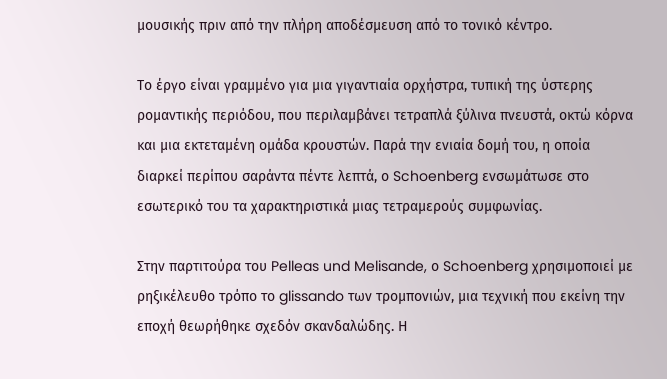μουσικής πριν από την πλήρη αποδέσμευση από το τονικό κέντρο.

Το έργο είναι γραμμένο για μια γιγαντιαία ορχήστρα, τυπική της ύστερης ρομαντικής περιόδου, που περιλαμβάνει τετραπλά ξύλινα πνευστά, οκτώ κόρνα και μια εκτεταμένη ομάδα κρουστών. Παρά την ενιαία δομή του, η οποία διαρκεί περίπου σαράντα πέντε λεπτά, ο Schoenberg ενσωμάτωσε στο εσωτερικό του τα χαρακτηριστικά μιας τετραμερούς συμφωνίας.

Στην παρτιτούρα του Pelleas und Melisande, ο Schoenberg χρησιμοποιεί με ρηξικέλευθο τρόπο το glissando των τρομπονιών, μια τεχνική που εκείνη την εποχή θεωρήθηκε σχεδόν σκανδαλώδης. Η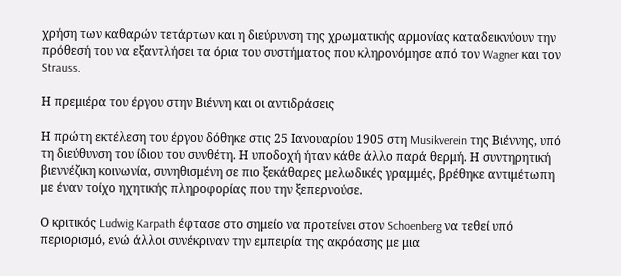χρήση των καθαρών τετάρτων και η διεύρυνση της χρωματικής αρμονίας καταδεικνύουν την πρόθεσή του να εξαντλήσει τα όρια του συστήματος που κληρονόμησε από τον Wagner και τον Strauss.

Η πρεμιέρα του έργου στην Βιέννη και οι αντιδράσεις

Η πρώτη εκτέλεση του έργου δόθηκε στις 25 Ιανουαρίου 1905 στη Musikverein της Βιέννης, υπό τη διεύθυνση του ίδιου του συνθέτη. Η υποδοχή ήταν κάθε άλλο παρά θερμή. Η συντηρητική βιεννέζικη κοινωνία, συνηθισμένη σε πιο ξεκάθαρες μελωδικές γραμμές, βρέθηκε αντιμέτωπη με έναν τοίχο ηχητικής πληροφορίας που την ξεπερνούσε.

Ο κριτικός Ludwig Karpath έφτασε στο σημείο να προτείνει στον Schoenberg να τεθεί υπό περιορισμό, ενώ άλλοι συνέκριναν την εμπειρία της ακρόασης με μια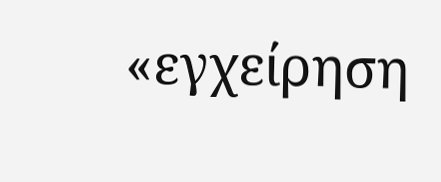«εγχείρηση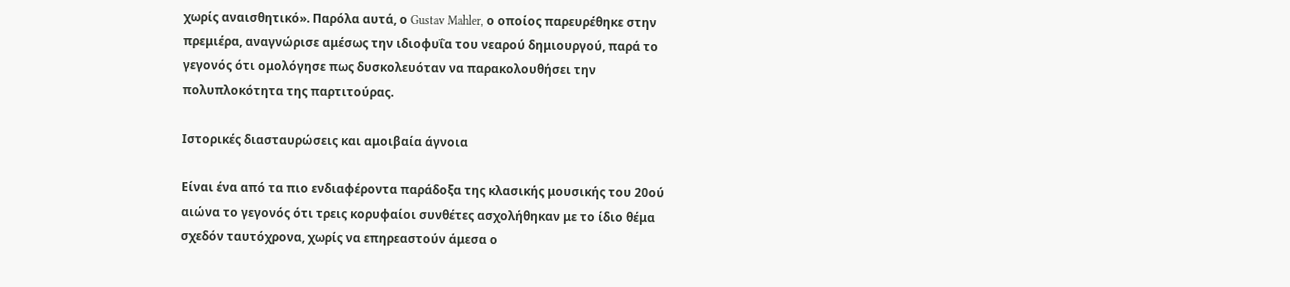χωρίς αναισθητικό». Παρόλα αυτά, ο Gustav Mahler, ο οποίος παρευρέθηκε στην πρεμιέρα, αναγνώρισε αμέσως την ιδιοφυΐα του νεαρού δημιουργού, παρά το γεγονός ότι ομολόγησε πως δυσκολευόταν να παρακολουθήσει την πολυπλοκότητα της παρτιτούρας.

Ιστορικές διασταυρώσεις και αμοιβαία άγνοια

Είναι ένα από τα πιο ενδιαφέροντα παράδοξα της κλασικής μουσικής του 20ού αιώνα το γεγονός ότι τρεις κορυφαίοι συνθέτες ασχολήθηκαν με το ίδιο θέμα σχεδόν ταυτόχρονα, χωρίς να επηρεαστούν άμεσα ο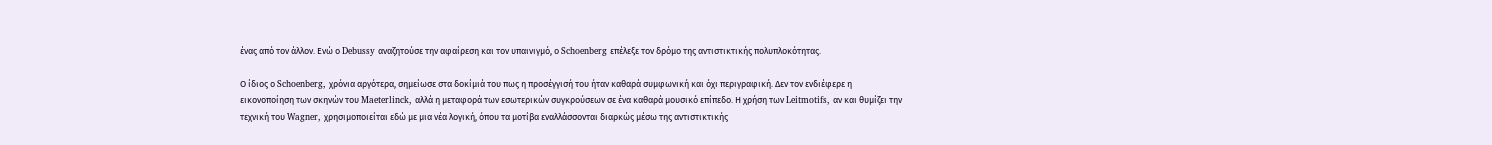ένας από τον άλλον. Ενώ ο Debussy αναζητούσε την αφαίρεση και τον υπαινιγμό, ο Schoenberg επέλεξε τον δρόμο της αντιστικτικής πολυπλοκότητας.

Ο ίδιος ο Schoenberg, χρόνια αργότερα, σημείωσε στα δοκίμιά του πως η προσέγγισή του ήταν καθαρά συμφωνική και όχι περιγραφική. Δεν τον ενδιέφερε η εικονοποίηση των σκηνών του Maeterlinck, αλλά η μεταφορά των εσωτερικών συγκρούσεων σε ένα καθαρά μουσικό επίπεδο. Η χρήση των Leitmotifs, αν και θυμίζει την τεχνική του Wagner, χρησιμοποιείται εδώ με μια νέα λογική, όπου τα μοτίβα εναλλάσσονται διαρκώς μέσω της αντιστικτικής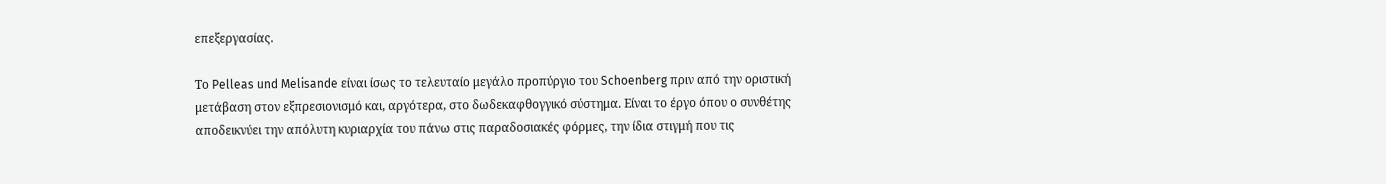επεξεργασίας.

Το Pelleas und Melisande είναι ίσως το τελευταίο μεγάλο προπύργιο του Schoenberg πριν από την οριστική μετάβαση στον εξπρεσιονισμό και, αργότερα, στο δωδεκαφθογγικό σύστημα. Είναι το έργο όπου ο συνθέτης αποδεικνύει την απόλυτη κυριαρχία του πάνω στις παραδοσιακές φόρμες, την ίδια στιγμή που τις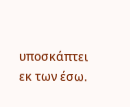υποσκάπτει εκ των έσω.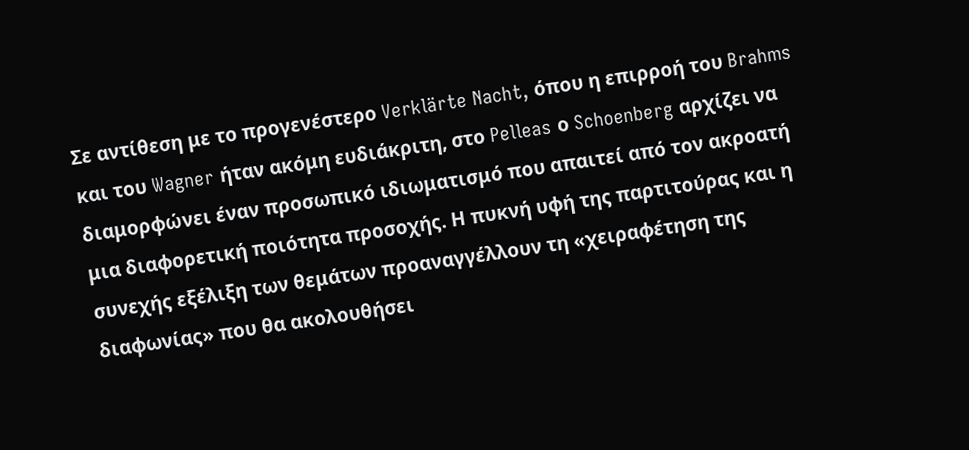Σε αντίθεση με το προγενέστερο Verklärte Nacht, όπου η επιρροή του Brahms και του Wagner ήταν ακόμη ευδιάκριτη, στο Pelleas ο Schoenberg αρχίζει να διαμορφώνει έναν προσωπικό ιδιωματισμό που απαιτεί από τον ακροατή μια διαφορετική ποιότητα προσοχής. Η πυκνή υφή της παρτιτούρας και η συνεχής εξέλιξη των θεμάτων προαναγγέλλουν τη «χειραφέτηση της διαφωνίας» που θα ακολουθήσει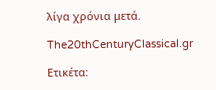λίγα χρόνια μετά.

The20thCenturyClassical.gr

Ετικέτα: